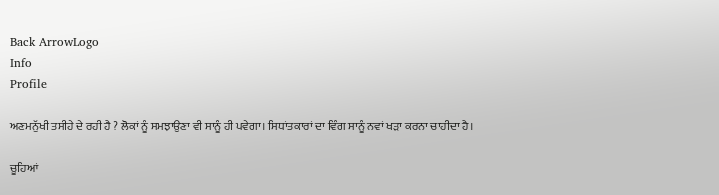Back ArrowLogo
Info
Profile

ਅਣਮਨੁੱਖੀ ਤਸੀਹੇ ਦੇ ਰਹੀ ਹੈ ? ਲੋਕਾਂ ਨੂੰ ਸਮਝਾਉਣਾ ਵੀ ਸਾਨੂੰ ਹੀ ਪਵੇਗਾ। ਸਿਧਾਂਤਕਾਰਾਂ ਦਾ ਵਿੰਗ ਸਾਨੂੰ ਨਵਾਂ ਖੜਾ ਕਰਨਾ ਚਾਹੀਦਾ ਹੈ।

ਚੂਹਿਆਂ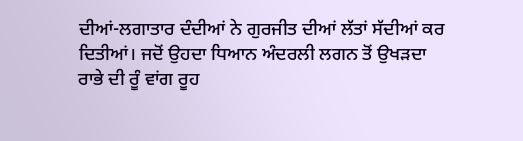ਦੀਆਂ-ਲਗਾਤਾਰ ਦੰਦੀਆਂ ਨੇ ਗੁਰਜੀਤ ਦੀਆਂ ਲੱਤਾਂ ਸੱਦੀਆਂ ਕਰ ਦਿਤੀਆਂ। ਜਦੋਂ ਉਹਦਾ ਧਿਆਨ ਅੰਦਰਲੀ ਲਗਨ ਤੋਂ ਉਖੜਦਾ ਰਾਭੇ ਦੀ ਰੂੰ ਵਾਂਗ ਰੂਹ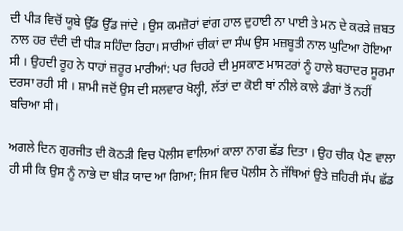ਦੀ ਪੀੜ ਵਿਚੋਂ ਯੂਬੇ ਉੱਡ ਉੱਡ ਜਾਂਦੇ । ਉਸ ਕਮਜ਼ੋਰਾਂ ਵਾਂਗ ਹਾਲ ਦੁਹਾਈ ਨਾ ਪਾਈ ਤੇ ਮਨ ਦੇ ਕਰੜੇ ਜ਼ਬਤ ਨਾਲ ਹਰ ਦੰਦੀ ਦੀ ਧੀੜ ਸਹਿੰਦਾ ਰਿਹਾ। ਸਾਰੀਆਂ ਚੀਕਾਂ ਦਾ ਸੰਘ ਉਸ ਮਜ਼ਬੂਤੀ ਨਾਲ ਘੁਟਿਆ ਹੋਇਆ ਸੀ । ਉਹਦੀ ਰੂਹ ਨੇ ਧਾਹਾਂ ਜ਼ਰੂਰ ਮਾਰੀਆਂ: ਪਰ ਚਿਹਰੇ ਦੀ ਮੁਸਕਾਣ ਮਾਸਟਰਾਂ ਨੂੰ ਹਾਲੇ ਬਹਾਦਰ ਸੂਰਮਾ ਦਰਸਾ ਰਹੀ ਸੀ । ਸ਼ਾਮੀ ਜਦੋਂ ਉਸ ਦੀ ਸਲਵਾਰ ਖੋਲ੍ਹੀ, ਲੱਤਾਂ ਦਾ ਕੋਈ ਥਾਂ ਨੀਲੇ ਕਾਲੇ ਡੰਗਾਂ ਤੋਂ ਨਹੀਂ ਬਚਿਆ ਸੀ।

ਅਗਲੇ ਦਿਨ ਗੁਰਜੀਤ ਦੀ ਕੋਠੜੀ ਵਿਚ ਪੋਲੀਸ ਵਾਲਿਆਂ ਕਾਲਾ ਨਾਗ ਛੱਡ ਦਿਤਾ । ਉਹ ਚੀਕ ਪੈਣ ਵਾਲਾ ਹੀ ਸੀ ਕਿ ਉਸ ਨੂੰ ਨਾਭੇ ਦਾ ਬੀੜ ਯਾਦ ਆ ਗਿਆ; ਜਿਸ ਵਿਚ ਪੋਲੀਸ ਨੇ ਜੱਥਿਆਂ ਉਤੇ ਜ਼ਹਿਰੀ ਸੱਪ ਛੱਡ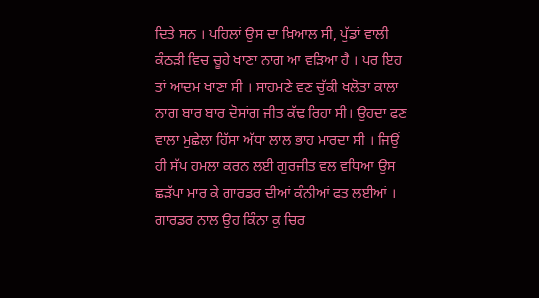ਦਿਤੇ ਸਨ । ਪਹਿਲਾਂ ਉਸ ਦਾ ਖ਼ਿਆਲ ਸੀ, ਪੁੱਡਾਂ ਵਾਲੀ ਕੰਠੜੀ ਵਿਚ ਚੂਹੇ ਖਾਣਾ ਨਾਗ ਆ ਵੜਿਆ ਹੈ । ਪਰ ਇਹ ਤਾਂ ਆਦਮ ਖਾਣਾ ਸੀ । ਸਾਹਮਣੇ ਵਣ ਚੁੱਕੀ ਖਲੋਤਾ ਕਾਲਾ ਨਾਗ ਬਾਰ ਬਾਰ ਦੋਸਾਂਗ ਜੀਤ ਕੱਢ ਰਿਹਾ ਸੀ। ਉਹਦਾ ਫਣ ਵਾਲਾ ਮੁਛੇਲਾ ਹਿੱਸਾ ਅੱਧਾ ਲਾਲ ਭਾਹ ਮਾਰਦਾ ਸੀ । ਜਿਉਂ ਹੀ ਸੱਪ ਹਮਲਾ ਕਰਨ ਲਈ ਗੁਰਜੀਤ ਵਲ ਵਧਿਆ ਉਸ ਛੜੱਪਾ ਮਾਰ ਕੇ ਗਾਰਡਰ ਦੀਆਂ ਕੰਨੀਆਂ ਫਤ ਲਈਆਂ । ਗਾਰਡਰ ਨਾਲ ਉਹ ਕਿੰਨਾ ਕੁ ਚਿਰ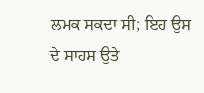ਲਮਕ ਸਕਦਾ ਸੀ; ਇਹ ਉਸ ਦੇ ਸਾਹਸ ਉਤੇ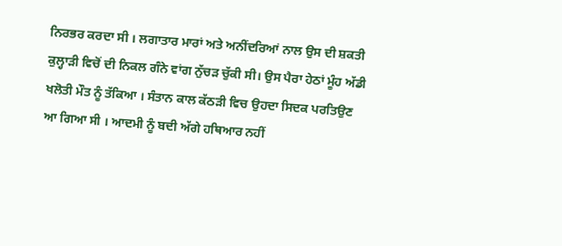ਨਿਰਭਰ ਕਰਦਾ ਸੀ । ਲਗਾਤਾਰ ਮਾਰਾਂ ਅਤੇ ਅਨੀਂਦਰਿਆਂ ਨਾਲ ਉਸ ਦੀ ਸ਼ਕਤੀ ਕੁਲ੍ਹਾੜੀ ਵਿਚੋਂ ਦੀ ਨਿਕਲ ਗੰਨੇ ਵਾਂਗ ਨੁੱਚੜ ਚੁੱਕੀ ਸੀ। ਉਸ ਪੈਰਾ ਹੇਠਾਂ ਮੂੰਹ ਅੱਡੀ ਖਲੋਤੀ ਮੌਤ ਨੂੰ ਤੱਕਿਆ । ਸੰਤਾਨ ਕਾਲ ਕੱਠੜੀ ਵਿਚ ਉਹਦਾ ਸਿਦਕ ਪਰਤਿਉਣ ਆ ਗਿਆ ਸੀ । ਆਦਮੀ ਨੂੰ ਬਦੀ ਅੱਗੇ ਹਥਿਆਰ ਨਹੀਂ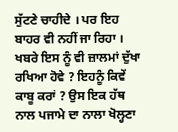ਸੁੱਟਣੇ ਚਾਹੀਦੇ । ਪਰ ਇਹ ਬਾਹਰ ਵੀ ਨਹੀਂ ਜਾ ਰਿਹਾ । ਖਬਰੇ ਇਸ ਨੂੰ ਵੀ ਜ਼ਾਲਮਾਂ ਦੁੱਖਾ ਰਖਿਆ ਹੋਵੇ ? ਇਹਨੂੰ ਕਿਵੇਂ ਕਾਬੂ ਕਰਾਂ ? ਉਸ ਇਕ ਹੱਥ ਨਾਲ ਪਜਾਮੇ ਦਾ ਨਾਲਾ ਖੋਲ੍ਹਣਾ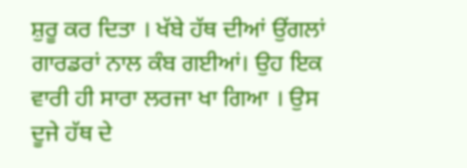ਸ਼ੁਰੂ ਕਰ ਦਿਤਾ । ਖੱਬੇ ਹੱਥ ਦੀਆਂ ਉਂਗਲਾਂ ਗਾਰਡਰਾਂ ਨਾਲ ਕੰਬ ਗਈਆਂ। ਉਹ ਇਕ ਵਾਰੀ ਹੀ ਸਾਰਾ ਲਰਜਾ ਖਾ ਗਿਆ । ਉਸ ਦੂਜੇ ਹੱਥ ਦੇ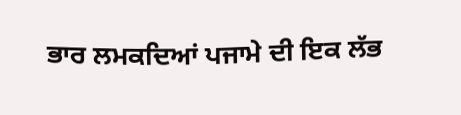ਭਾਰ ਲਮਕਦਿਆਂ ਪਜਾਮੇ ਦੀ ਇਕ ਲੱਭ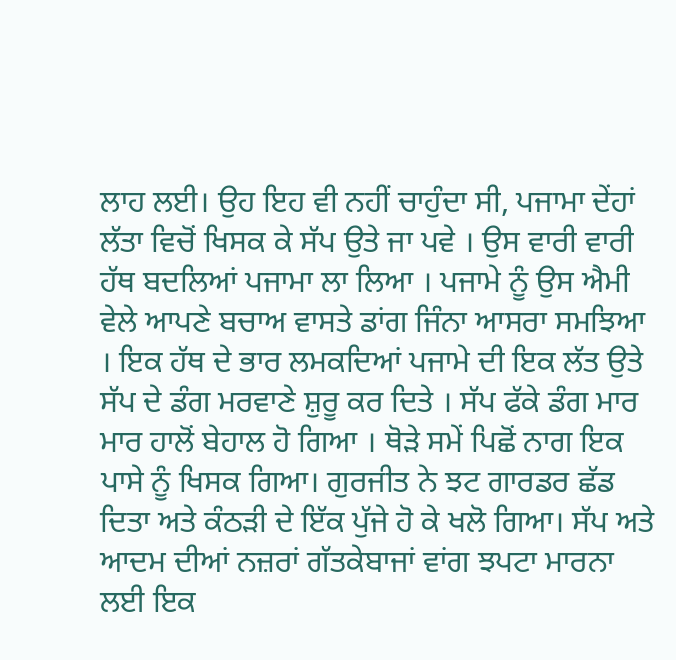ਲਾਹ ਲਈ। ਉਹ ਇਹ ਵੀ ਨਹੀਂ ਚਾਹੁੰਦਾ ਸੀ, ਪਜਾਮਾ ਦੇਂਹਾਂ ਲੱਤਾ ਵਿਚੋਂ ਖਿਸਕ ਕੇ ਸੱਪ ਉਤੇ ਜਾ ਪਵੇ । ਉਸ ਵਾਰੀ ਵਾਰੀ ਹੱਥ ਬਦਲਿਆਂ ਪਜਾਮਾ ਲਾ ਲਿਆ । ਪਜਾਮੇ ਨੂੰ ਉਸ ਐਮੀ ਵੇਲੇ ਆਪਣੇ ਬਚਾਅ ਵਾਸਤੇ ਡਾਂਗ ਜਿੰਨਾ ਆਸਰਾ ਸਮਝਿਆ । ਇਕ ਹੱਥ ਦੇ ਭਾਰ ਲਮਕਦਿਆਂ ਪਜਾਮੇ ਦੀ ਇਕ ਲੱਤ ਉਤੇ ਸੱਪ ਦੇ ਡੰਗ ਮਰਵਾਣੇ ਸ਼ੁਰੂ ਕਰ ਦਿਤੇ । ਸੱਪ ਫੱਕੇ ਡੰਗ ਮਾਰ ਮਾਰ ਹਾਲੋਂ ਬੇਹਾਲ ਹੋ ਗਿਆ । ਥੋੜੇ ਸਮੇਂ ਪਿਛੋਂ ਨਾਗ ਇਕ ਪਾਸੇ ਨੂੰ ਖਿਸਕ ਗਿਆ। ਗੁਰਜੀਤ ਨੇ ਝਟ ਗਾਰਡਰ ਛੱਡ ਦਿਤਾ ਅਤੇ ਕੰਠੜੀ ਦੇ ਇੱਕ ਪੁੱਜੇ ਹੋ ਕੇ ਖਲੋ ਗਿਆ। ਸੱਪ ਅਤੇ ਆਦਮ ਦੀਆਂ ਨਜ਼ਰਾਂ ਗੱਤਕੇਬਾਜਾਂ ਵਾਂਗ ਝਪਟਾ ਮਾਰਨਾ ਲਈ ਇਕ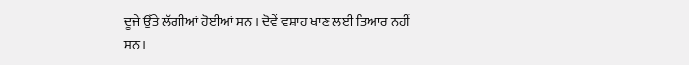ਦੂਜੇ ਉੱਤੇ ਲੱਗੀਆਂ ਹੋਈਆਂ ਸਨ । ਦੋਵੇਂ ਵਸ਼ਾਹ ਖਾਣ ਲਈ ਤਿਆਰ ਨਹੀਂ ਸਨ।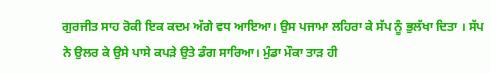ਗੁਰਜੀਤ ਸਾਹ ਰੋਕੀ ਇਕ ਕਦਮ ਅੱਗੇ ਵਧ ਆਇਆ। ਉਸ ਪਜਾਮਾ ਲਹਿਰਾ ਕੇ ਸੱਪ ਨੂੰ ਭੁਲੱਖਾ ਦਿਤਾ । ਸੱਪ ਨੇ ਉਲਰ ਕੇ ਉਸੇ ਪਾਸੇ ਕਪੜੇ ਉਤੇ ਡੰਗ ਸਾਰਿਆ। ਮੁੰਡਾ ਮੌਕਾ ਤਾੜ ਹੀ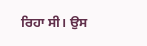ਰਿਹਾ ਸੀ। ਉਸ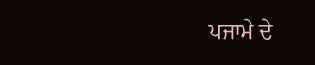ਪਜਾਮੇ ਦੇ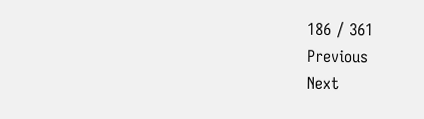186 / 361
Previous
Next